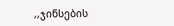,,ჯინსების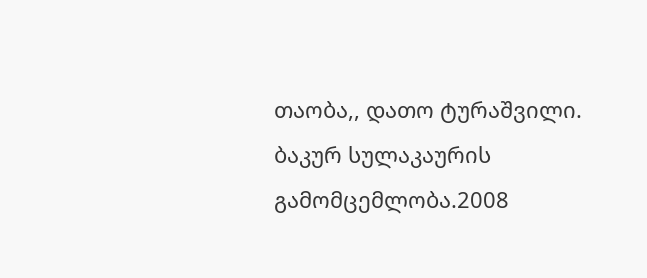თაობა,, დათო ტურაშვილი. ბაკურ სულაკაურის გამომცემლობა.2008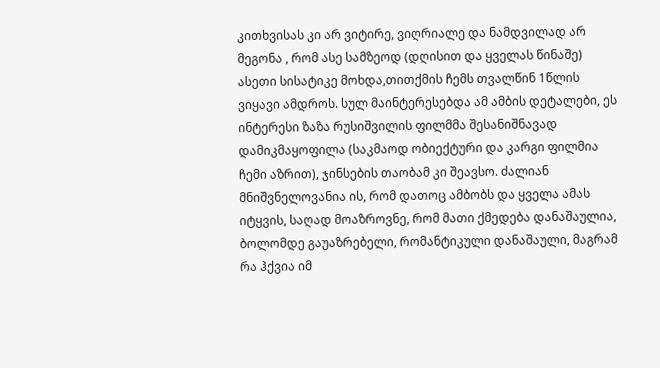კითხვისას კი არ ვიტირე, ვიღრიალე და ნამდვილად არ მეგონა , რომ ასე სამზეოდ (დღისით და ყველას წინაშე) ასეთი სისატიკე მოხდა,თითქმის ჩემს თვალწინ 1წლის ვიყავი ამდროს. სულ მაინტერესებდა ამ ამბის დეტალები, ეს ინტერესი ზაზა რუსიშვილის ფილმმა შესანიშნავად დამიკმაყოფილა (საკმაოდ ობიექტური და კარგი ფილმია ჩემი აზრით), ჯინსების თაობამ კი შეავსო. ძალიან მნიშვნელოვანია ის, რომ დათოც ამბობს და ყველა ამას იტყვის, საღად მოაზროვნე, რომ მათი ქმედება დანაშაულია, ბოლომდე გაუაზრებელი, რომანტიკული დანაშაული, მაგრამ რა ჰქვია იმ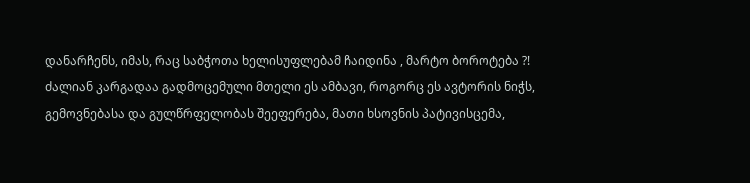დანარჩენს, იმას, რაც საბჭოთა ხელისუფლებამ ჩაიდინა , მარტო ბოროტება ?!
ძალიან კარგადაა გადმოცემული მთელი ეს ამბავი, როგორც ეს ავტორის ნიჭს, გემოვნებასა და გულწრფელობას შეეფერება, მათი ხსოვნის პატივისცემა,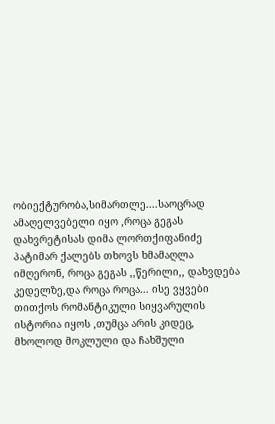ობიექტურობა,სიმართლე....საოცრად ამაღელვებელი იყო ,როცა გეგას დახვრეტისას დიმა ლორთქიფანიძე პატიმარ ქალებს თხოვს ხმამაღლა იმღერონ, როცა გეგას ,,წერილი,, დახვდება კედელზე,და როცა როცა... ისე ვყვები თითქოს რომანტიკული სიყვარულის ისტორია იყოს ,თუმცა არის კიდეც, მხოლოდ მოკლული და ჩახშული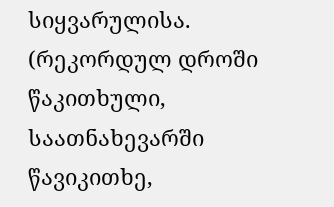სიყვარულისა.
(რეკორდულ დროში წაკითხული, საათნახევარში წავიკითხე,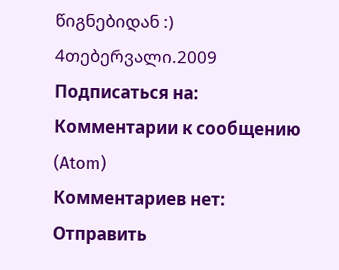წიგნებიდან :)
4თებერვალი.2009
Подписаться на:
Комментарии к сообщению (Atom)
Комментариев нет:
Отправить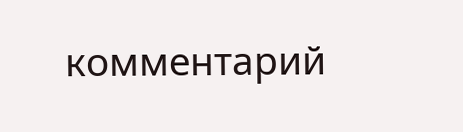комментарий